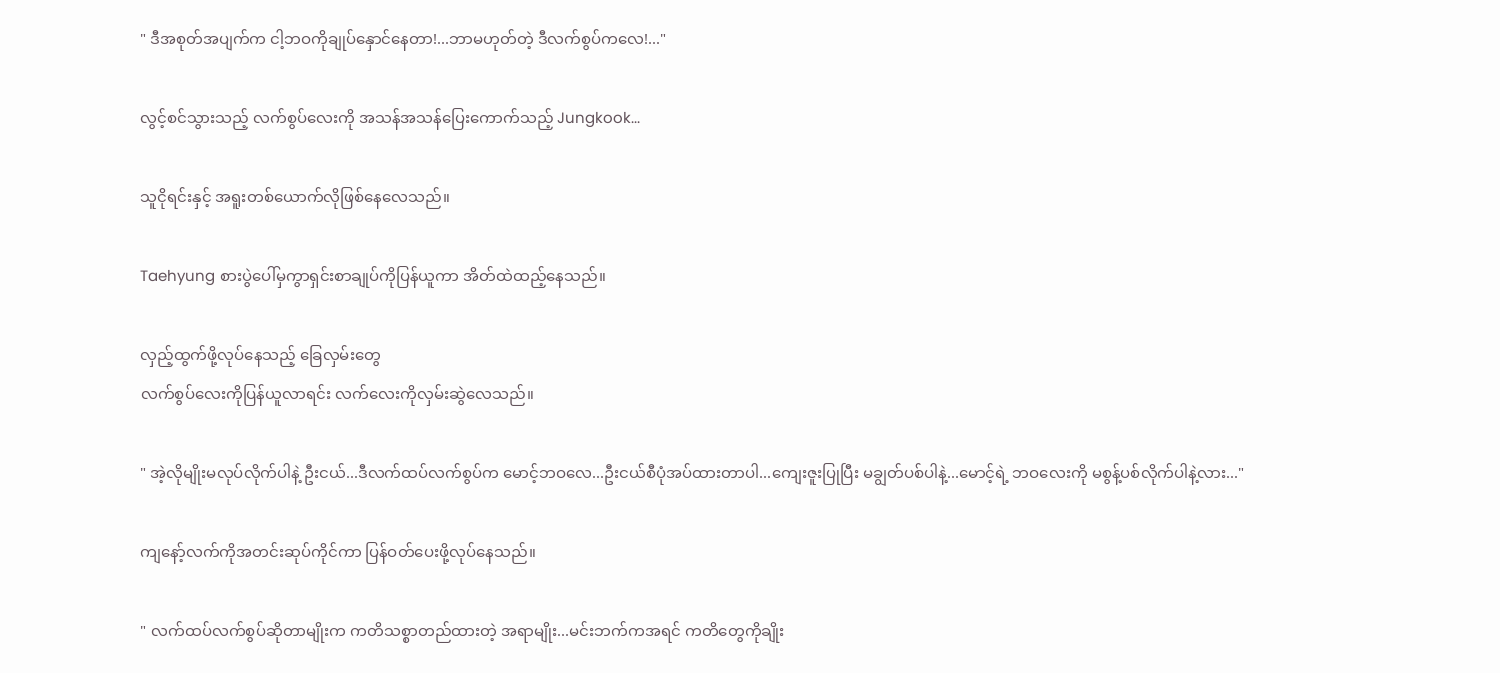" ဒီအစုတ်အပျက်က ငါ့ဘဝကိုချုပ်နှောင်နေတာ!...ဘာမဟုတ်တဲ့ ဒီလက်စွပ်ကလေ!..."

လွင့်စင်သွားသည့် လက်စွပ်လေးကို အသန်အသန်ပြေးကောက်သည့် Jungkook...

သူငိုရင်းနှင့် အရူးတစ်ယောက်လိုဖြစ်နေလေသည်။

Taehyung စားပွဲပေါ်မှကွာရှင်းစာချုပ်ကိုပြန်ယူကာ အိတ်ထဲထည့်နေသည်။

လှည့်ထွက်ဖို့လုပ်နေသည့် ခြေလှမ်းတွေ
လက်စွပ်လေးကိုပြန်ယူလာရင်း လက်လေးကိုလှမ်းဆွဲလေသည်။

" အဲ့လိုမျိုးမလုပ်လိုက်ပါနဲ့ ဦးငယ်...ဒီလက်ထပ်လက်စွပ်က မောင့်ဘဝလေ...ဦးငယ်စီပုံအပ်ထားတာပါ...ကျေးဇူးပြုပြီး မချွတ်ပစ်ပါနဲ့...မောင့်ရဲ့ ဘဝလေးကို မစွန့်ပစ်လိုက်ပါနဲ့လား..."

ကျနော့်လက်ကိုအတင်းဆုပ်ကိုင်ကာ ပြန်ဝတ်ပေးဖို့လုပ်နေသည်။

" လက်ထပ်လက်စွပ်ဆိုတာမျိုးက ကတိသစ္စာတည်ထားတဲ့ အရာမျိုး...မင်းဘက်ကအရင် ကတိတွေကိုချိုး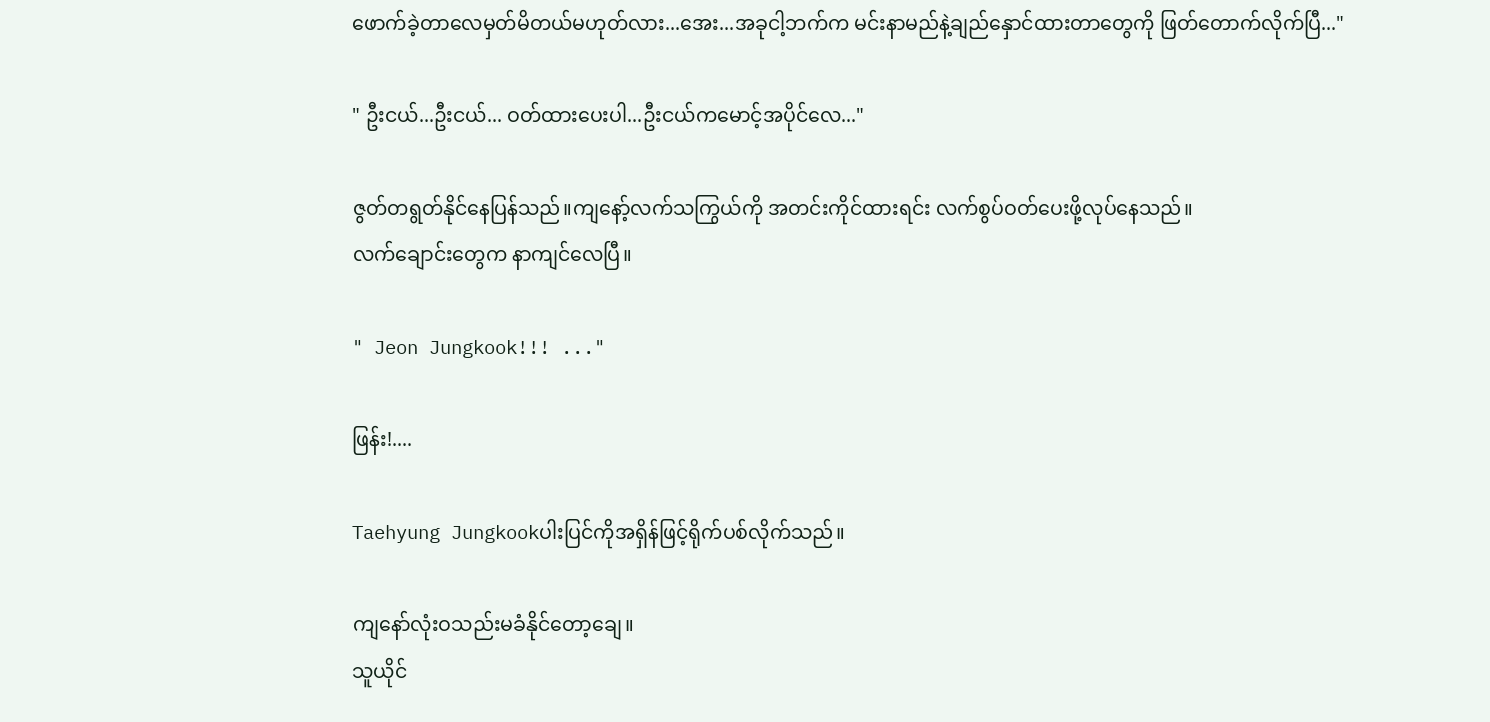ဖောက်ခဲ့တာလေမှတ်မိတယ်မဟုတ်လား...အေး...အခုငါ့ဘက်က မင်းနာမည်နဲ့ချည်နှောင်ထားတာတွေကို ဖြတ်တောက်လိုက်ပြီ..."

" ဦးငယ်...ဦးငယ်... ဝတ်ထားပေးပါ...ဦးငယ်ကမောင့်အပိုင်လေ..."

ဇွတ်တရွတ်နိုင်နေပြန်သည်။ကျနော့်လက်သကြွယ်ကို အတင်းကိုင်ထားရင်း လက်စွပ်ဝတ်ပေးဖို့လုပ်နေသည်။
လက်ချောင်းတွေက နာကျင်လေပြီ။

" Jeon Jungkook!!! ..."

ဖြန်း!....

Taehyung Jungkookပါးပြင်ကိုအရှိန်ဖြင့်ရိုက်ပစ်လိုက်သည်။

ကျနော်လုံးဝသည်းမခံနိုင်တော့ချေ။
သူယိုင်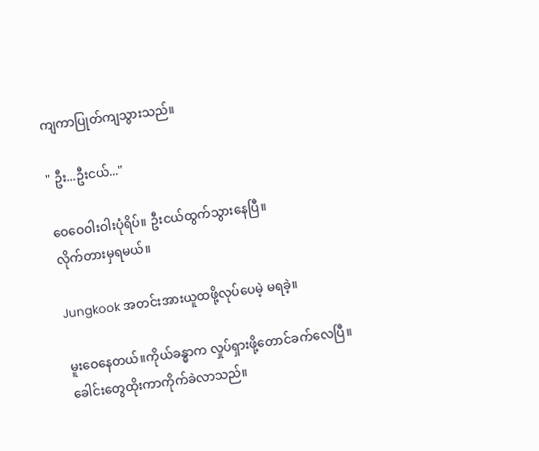ကျကာပြုတ်ကျသွားသည်။

" ဦး...ဦးငယ်..."

ဝေဝေဝါးဝါးပုံရိပ်။ ဦးငယ်ထွက်သွားနေပြီ။
လိုက်တားမှရမယ်။

Jungkook အတင်းအားယူထဖို့လုပ်ပေမဲ့ မရခဲ့။

မူးဝေနေတယ်။ကိုယ်ခန္ဓာက လှုပ်ရှားဖို့တောင်ခက်လေပြီ။ခေါင်းတွေထိုးကာကိုက်ခဲလာသည်။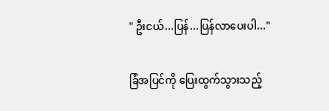" ဦးငယ်...ပြန်...ပြန်လာပေးပါ..."

ခြံအပြင်ကို ပြေးထွက်သွားသည့်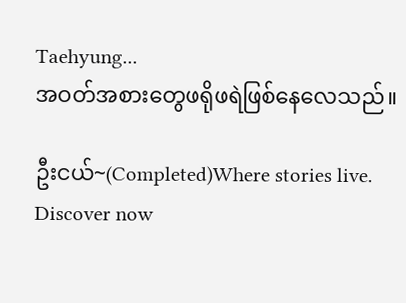Taehyung...
အဝတ်အစားတွေဖရိုဖရဲဖြစ်နေလေသည်။

ဦးငယ်~(Completed)Where stories live. Discover now